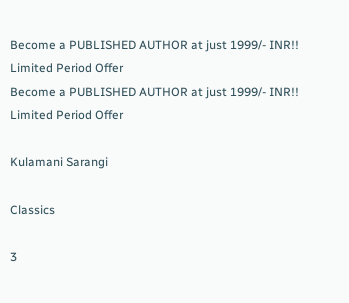Become a PUBLISHED AUTHOR at just 1999/- INR!! Limited Period Offer
Become a PUBLISHED AUTHOR at just 1999/- INR!! Limited Period Offer

Kulamani Sarangi

Classics

3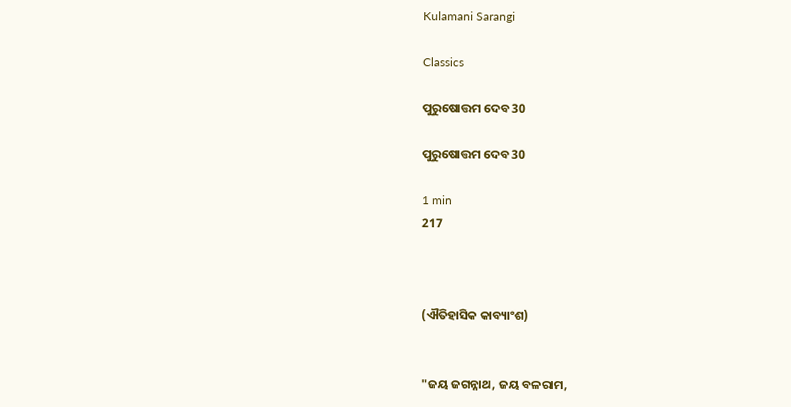Kulamani Sarangi

Classics

ପୁରୁଷୋତ୍ତମ ଦେବ 30

ପୁରୁଷୋତ୍ତମ ଦେବ 30

1 min
217



(ଐତିହାସିକ କାବ୍ୟାଂଶ)


"ଜୟ ଜଗନ୍ନାଥ, ଜୟ ବଳରାମ,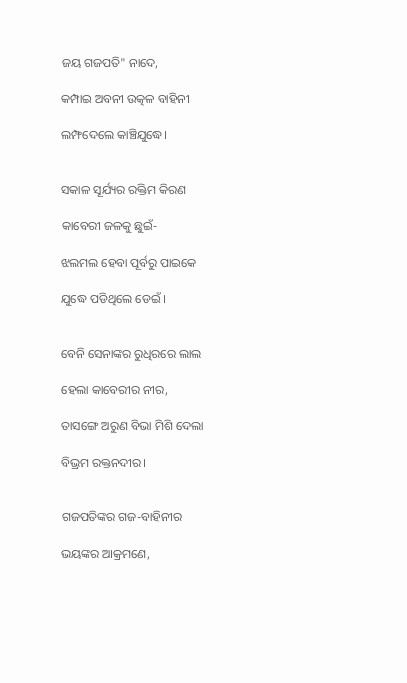ଜୟ ଗଜପତି" ନାଦେ,

କମ୍ପାଇ ଅବନୀ ଉତ୍କଳ ବାହିନୀ

ଲମ୍ଫଦେଲେ କାଞ୍ଚିଯୁଦ୍ଧେ।


ସକାଳ ସୂର୍ଯ୍ୟର ରକ୍ତିମ କିରଣ

କାବେରୀ ଜଳକୁ ଛୁଇଁ-

ଝଲମଲ ହେବା ପୂର୍ବରୁ ପାଇକେ

ଯୁଦ୍ଧେ ପଡିଥିଲେ ଡେଇଁ ।


ବେନି ସେନାଙ୍କର ରୁଧିରରେ ଲାଲ

ହେଲା କାବେରୀର ନୀର,

ତାସଙ୍ଗେ ଅରୁଣ ବିଭା ମିଶି ଦେଲା

ବିଭ୍ରମ ରକ୍ତନଦୀର।


ଗଜପତିଙ୍କର ଗଜ-ବାହିନୀର

ଭୟଙ୍କର ଆକ୍ରମଣେ,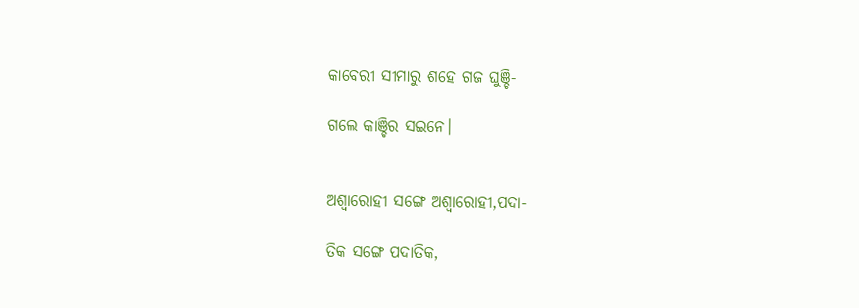କାବେରୀ ସୀମାରୁ ଶହେ ଗଜ ଘୁଞ୍ଚି-

ଗଲେ କାଞ୍ଚିର ସଇନେ।


ଅଶ୍ୱାରୋହୀ ସଙ୍ଗେ ଅଶ୍ୱାରୋହୀ,ପଦା-

ତିକ ସଙ୍ଗେ ପଦାତିକ,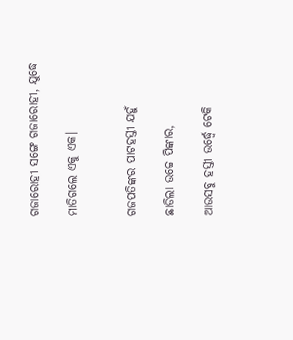ଗଜାରୋହୀ ସଙ୍ଗେ ଗଜାରୋହୀ, ଯୁଦ୍ଧେ

ମାତିଗଲେ ଏକୁ ଏକ।


ଗଜପତିଙ୍କର ପାଟହସ୍ତୀ ଯହୁଁ

ଛାଡିଲା ଉଚ୍ଚେ ପିଙ୍କାର,

ଆଉସବୁ ହସ୍ତୀ ଉର୍ଦ୍ଧ୍ବେ ଟେକି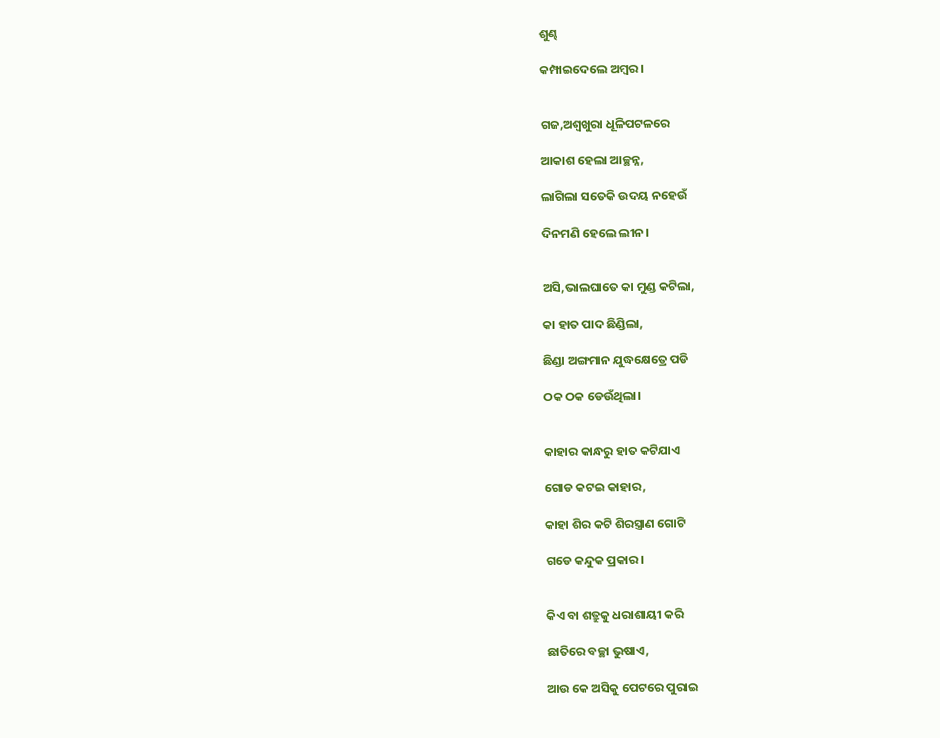ଶୁଣ୍ଢ

କମ୍ପାଇଦେଲେ ଅମ୍ବର।


ଗଜ,ଅଶ୍ୱଖୁରା ଧୂଳିପଟଳରେ

ଆକାଶ ହେଲା ଆଚ୍ଛନ୍ନ,

ଲାଗିଲା ସତେକି ଉଦୟ ନହେଉଁ

ଦିନମଣି ହେଲେ ଲୀନ।


ଅସି,ଭାଲଘାତେ କା ମୁଣ୍ଡ କଟିଲା,

କା ହାତ ପାଦ ଛିଣ୍ଡିଲା,

ଛିଣ୍ଡା ଅଙ୍ଗମାନ ଯୁଦ୍ଧକ୍ଷେତ୍ରେ ପଡି

ଠକ ଠକ ଡେଉଁଥିଲା।


କାହାର କାନ୍ଧରୁ ହାତ କଟିଯାଏ

ଗୋଡ କଟଇ କାହାର,

କାହା ଶିର କଟି ଶିରସ୍ତ୍ରାଣ ଗୋଟି

ଗଡେ କନ୍ଦୁକ ପ୍ରକାର।


କିଏ ବା ଶତ୍ରୁକୁ ଧରାଶାୟୀ କରି

ଛାତିରେ ବଚ୍ଛା ଭୁଷାଏ,

ଆଉ କେ ଅସିକୁ ପେଟରେ ପୁରାଇ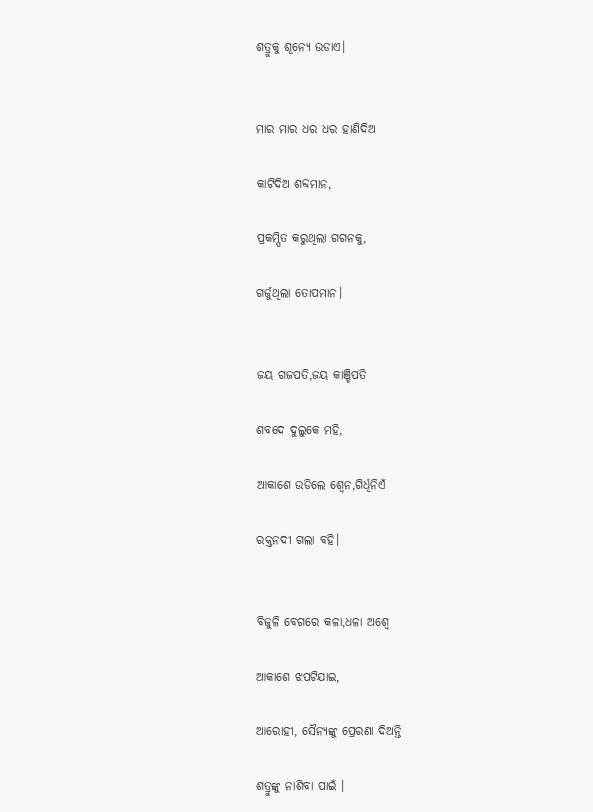ଶତ୍ରୁକୁ ଶୂନ୍ୟେ ଉଡାଏ।


ମାର ମାର ଧର ଧର ହାଣିଦିଅ

କାଟିଦିଅ ଶବ୍ଦମାନ,

ପ୍ରକମ୍ପିତ କରୁଥିଲା ଗଗନକୁ,

ଗର୍ଜୁଥିଲା ତୋପମାନ।


ଜୟ ଗଜପତି,ଜୟ କାଞ୍ଚିପତି

ଶବଦେ ଦୁଲୁକେ ମହି,

ଆକାଶେ ଉଡିଲେ ଶ୍ୱେନ,ଗିର୍ଧିନିଏଁ

ରକ୍ତନଦୀ ଗଲା ବହି।


ବିଜୁଳି ବେଗରେ କଳା,ଧଳା ଅଶ୍ୱେ

ଆକାଶେ ଝପଟିଯାଇ,

ଆରୋହୀ, ସୈନ୍ୟଙ୍କୁ ପ୍ରେରଣା ଦିଅନ୍ତି

ଶତ୍ରୁଙ୍କୁ ନାଶିବା ପାଇଁ ।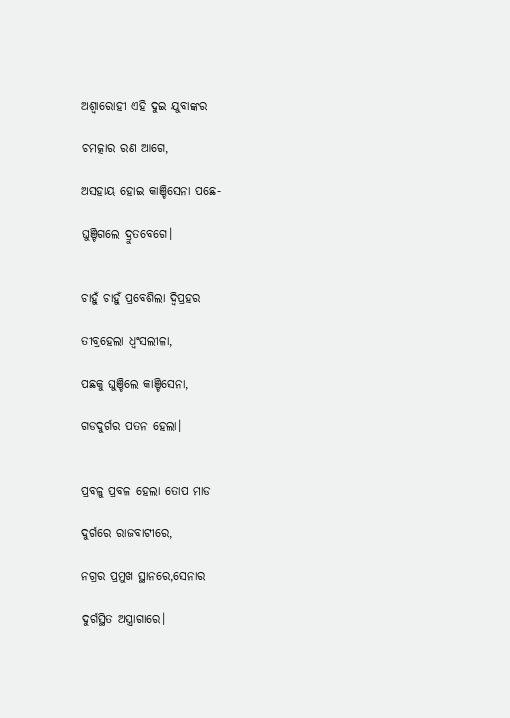ଅଶ୍ୱାରୋହୀ ଏହି ଦୁଇ ଯୁବାଙ୍କର

ଚମତ୍କାର ରଣ ଆଗେ,

ଅସହାୟ ହୋଇ କାଞ୍ଚିସେନା ପଛେ-

ଘୁଞ୍ଚିଗଲେ ଦ୍ରୁତବେଗେ।


ଚାହୁଁ ଚାହୁଁ ପ୍ରବେଶିଲା ଦ୍ୱିପ୍ରହର

ତୀବ୍ରହେଲା ଧ୍ୱଂସଲୀଳା,

ପଛକୁ ଘୁଞ୍ଚିଲେ କାଞ୍ଚିସେନା,

ଗଡଦୁର୍ଗର ପତନ ହେଲା।


ପ୍ରବଳୁ ପ୍ରବଳ ହେଲା ତୋପ ମାଡ

ଦୁର୍ଗରେ ରାଜବାଟୀରେ,

ନଗ୍ରର ପ୍ରମୁଖ ସ୍ଥାନରେ,ସେନାର

ଦୁର୍ଗସ୍ଥିତ ଅସ୍ତ୍ରାଗାରେ।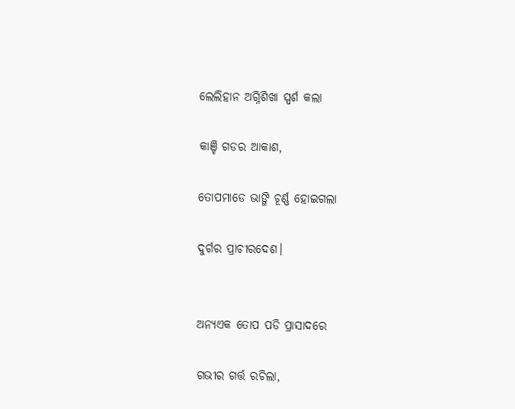ଲେଲିହାନ ଅଗ୍ନିଶିଖା ସ୍ପର୍ଶ କଲା

କାଞ୍ଚି ଗଡର ଆକାଶ,

ତୋପମାଡେ ଭାଙ୍ଗି ଚୂର୍ଣ୍ଣ ହୋଇଗଲା

ଦୁର୍ଗର ପ୍ରାଚୀରଦେଶ।


ଅନ୍ୟଏକ ତୋପ ପଡି ପ୍ରାସାଦରେ

ଗଭୀର ଗର୍ତ୍ତ ରଚିଲା,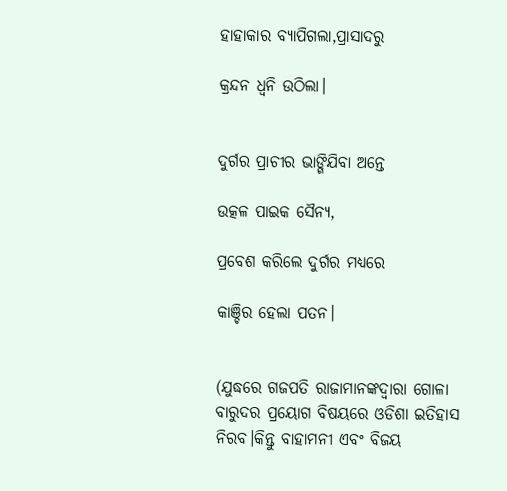ହାହାକାର ବ୍ୟାପିଗଲା,ପ୍ରାସାଦରୁ

କ୍ରନ୍ଦନ ଧ୍ୱନି ଉଠିଲା।


ଦୁର୍ଗର ପ୍ରାଚୀର ଭାଙ୍ଗିଯିବା ଅନ୍ତେ

ଉତ୍କଳ ପାଇକ ସୈନ୍ୟ,

ପ୍ରବେଶ କରିଲେ ଦୁର୍ଗର ମଧ୍ୟରେ

କାଞ୍ଚିର ହେଲା ପତନ।


(ଯୁଦ୍ଧରେ ଗଜପତି ରାଜାମାନଙ୍କଦ୍ୱାରା ଗୋଳା ବାରୁଦର ପ୍ରୟୋଗ ବିଷୟରେ ଓଡିଶା ଇତିହାସ ନିରବ।କିନ୍ତୁ ବାହାମନୀ ଏବଂ ବିଜୟ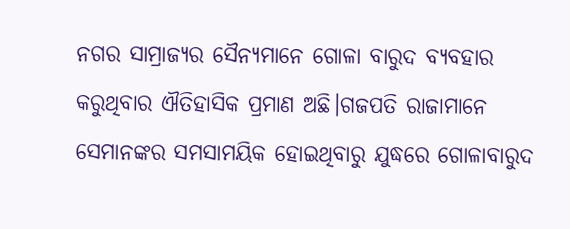ନଗର ସାମ୍ରାଜ୍ୟର ସୈନ୍ୟମାନେ ଗୋଳା ବାରୁଦ ବ୍ୟବହାର କରୁଥିବାର ଐତିହାସିକ ପ୍ରମାଣ ଅଛି।ଗଜପତି ରାଜାମାନେ ସେମାନଙ୍କର ସମସାମୟିକ ହୋଇଥିବାରୁ ଯୁଦ୍ଧରେ ଗୋଳାବାରୁଦ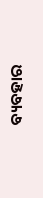ବ୍ୟବହାର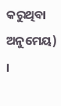କରୁଥିବା ଅନୁମେୟ) ।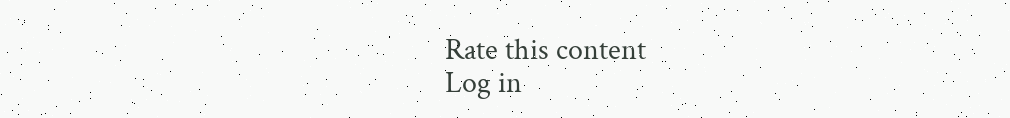Rate this content
Log in